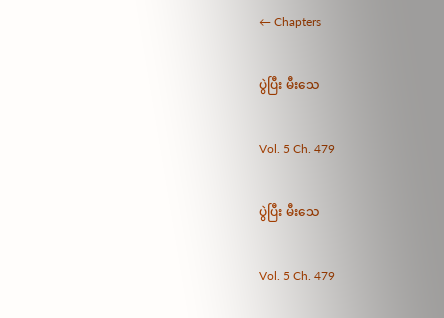← Chapters

ပွဲပြီး မီးသေ

Vol. 5 Ch. 479

ပွဲပြီး မီးသေ

Vol. 5 Ch. 479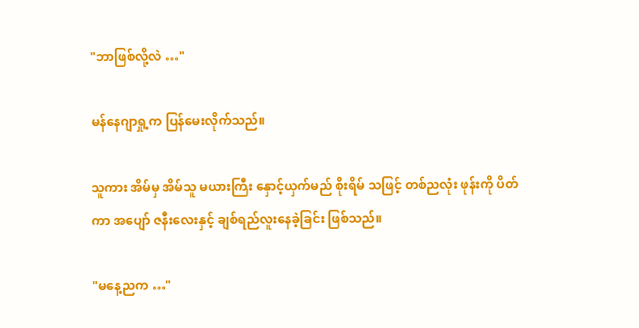"ဘာဖြစ်လို့လဲ …"

မန်နေဂျာရှု့က ပြန်မေးလိုက်သည်။

သူကား အိမ်မှ အိမ်သူ မယားကြီး နှောင့်ယှက်မည် စိုးရိမ် သဖြင့် တစ်ညလုံး ဖုန်းကို ပိတ်ကာ အပျော် ဇနီးလေးနှင့် ချစ်ရည်လူးနေခဲ့ခြင်း ဖြစ်သည်။

"မနေ့ညက …"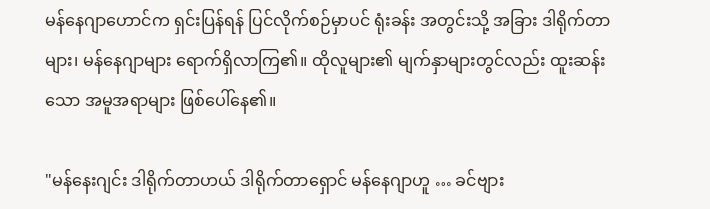မန်နေဂျာဟောင်က ရှင်းပြန်ရန် ပြင်လိုက်စဉ်မှာပင် ရုံးခန်း အတွင်းသို့ အခြား ဒါရိုက်တာများ၊ မန်နေဂျာများ ရောက်ရှိလာကြ၏။ ထိုလူများ၏ မျက်နှာများတွင်လည်း ထူးဆန်းသော အမူအရာများ ဖြစ်ပေါ်နေ၏။

"မန်နေးဂျင်း ဒါရိုက်တာဟယ် ဒါရိုက်တာရှောင် မန်နေဂျာဟူ … ခင်ဗျား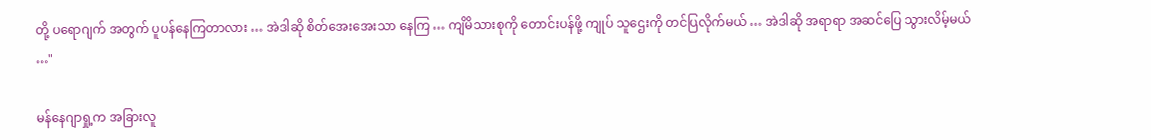တို့ ပရောဂျက် အတွက် ပူပန်နေကြတာလား … အဲဒါဆို စိတ်အေးအေးသာ နေကြ … ကျိမိသားစုကို တောင်းပန်ဖို့ ကျုပ် သူဌေးကို တင်ပြလိုက်မယ် … အဲဒါဆို အရာရာ အဆင်ပြေ သွားလိမ့်မယ် …"

မန်နေဂျာရှု့က အခြားလူ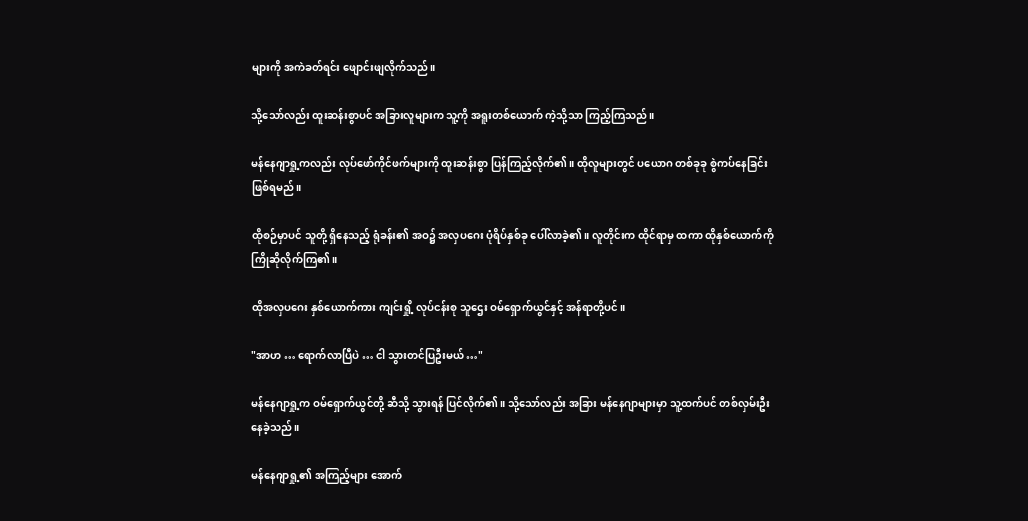များကို အကဲခတ်ရင်း ဖျောင်းဖျလိုက်သည်။

သို့သော်လည်း ထူးဆန်းစွာပင် အခြားလူများက သူ့ကို အရူးတစ်ယောက် ကဲ့သို့သာ ကြည့်ကြသည်။

မန်နေဂျာရှု့ကလည်း လုပ်ဖော်ကိုင်ဖက်များကို ထူးဆန်းစွာ ပြန်ကြည့်လိုက်၏။ ထိုလူများတွင် ပယောဂ တစ်ခုခု စွဲကပ်နေခြင်း ဖြစ်ရမည်။

ထိုစဉ်မှာပင် သူတို့ ရှိနေသည့် ရုံခန်း၏ အဝ၌ အလှပဂေး ပုံရိပ်နှစ်ခု ပေါ်လာခဲ့၏။ လူတိုင်းက ထိုင်ရာမှ ထကာ ထိုနှစ်ယောက်ကို ကြိုဆိုလိုက်ကြ၏။

ထိုအလှပဂေး နှစ်ယောက်ကား ကျင်းရှို့ လုပ်ငန်းစု သူဌေး ဝမ်ရှောက်ယွင်နှင့် အန်ရာတို့ပင်။

"အာဟ … ရောက်လာပြီပဲ … ငါ သွားတင်ပြဦးမယ် …"

မန်နေဂျာရှု့က ဝမ်ရှောက်ယွင်တို့ ဆီသို့ သွားရန် ပြင်လိုက်၏။ သို့သော်လည်း အခြား မန်နေဂျာများမှာ သူ့ထက်ပင် တစ်လှမ်းဦးနေခဲ့သည်။

မန်နေဂျာရှု့၏ အကြည့်များ အောက်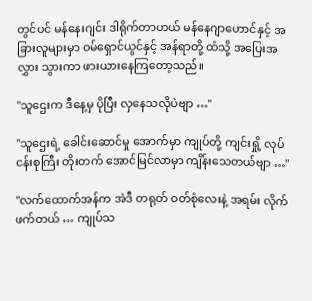တွင်ပင် မန်နေးဂျင်း ဒါရိုက်တာဟယ် မန်နေဂျာဟောင်နှင့် အခြားလူများမှာ ဝမ်ရှောင်ယွင်နှင့် အန်ရာတို့ ထံသို့ အပြေးအလွှား သွားကာ ဖားယားနေကြတော့သည်။

"သူဌေးက ဒီနေ့မှ ပိုပြီး လှနေသလိုပဲဗျာ …"

"သူဌေးရဲ့ ခေါင်းဆောင်မှု အောက်မှာ ကျုပ်တို့ ကျင်းရှို့ လုပ်ငန်းစုကြီး တိုးတက် အောင်မြင်လာမှာ ကျိန်းသေတယ်ဗျာ …"

"လက်ထောက်အန်က အဲဒီ တရုတ် ဝတ်စုံလေးနဲ့ အရမ်း လိုက်ဖက်တယ် … ကျုပ်သ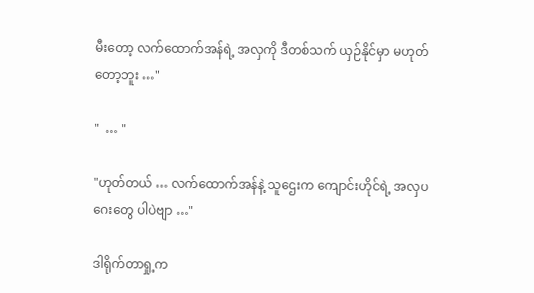မီးတော့ လက်ထောက်အန်ရဲ့ အလှကို ဒီတစ်သက် ယှဉ်နိုင်မှာ မဟုတ်တော့ဘူး …"

"  … "

"ဟုတ်တယ် … လက်ထောက်အန်နဲ့ သူဌေးက ကျောင်းဟိုင်ရဲ့ အလှပဂေးတွေ ပါပဲဗျာ …"

ဒါရိုက်တာရှု့က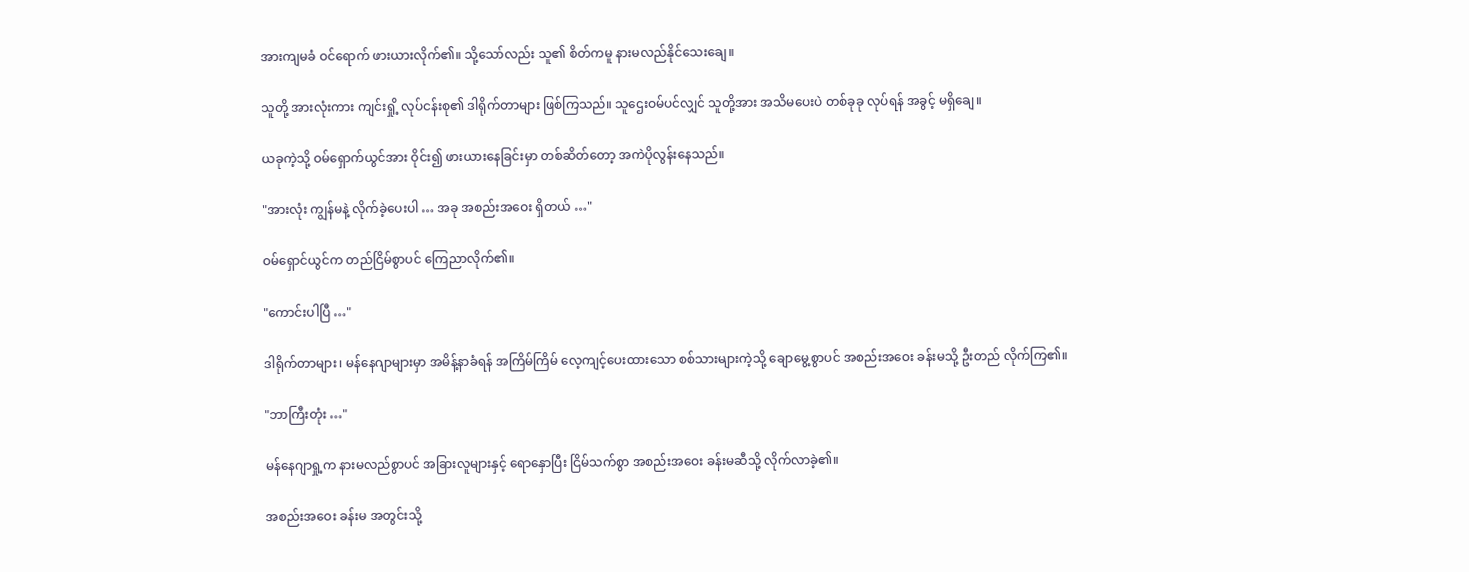အားကျမခံ ဝင်ရောက် ဖားယားလိုက်၏။ သို့သော်လည်း သူ၏ စိတ်ကမူ နားမလည်နိုင်သေးချေ။

သူတို့ အားလုံးကား ကျင်းရှို့ လုပ်ငန်းစု၏ ဒါရိုက်တာများ ဖြစ်ကြသည်။ သူဌေးဝမ်ပင်လျှင် သူတို့အား အသိမပေးပဲ တစ်ခုခု လုပ်ရန် အခွင့် မရှိချေ။

ယခုကဲ့သို့ ဝမ်ရှောက်ယွင်အား ဝိုင်း၍ ဖားယားနေခြင်းမှာ တစ်ဆိတ်တော့ အကဲပိုလွန်းနေသည်။

"အားလုံး ကျွန်မနဲ့ လိုက်ခဲ့ပေးပါ … အခု အစည်းအဝေး ရှိတယ် …"

ဝမ်ရှောင်ယွင်က တည်ငြိမ်စွာပင် ကြေညာလိုက်၏။

"ကောင်းပါပြီ …"

ဒါရိုက်တာများ၊ မန်နေဂျာများမှာ အမိန့်နာခံရန် အကြိမ်ကြိမ် လေ့ကျင့်ပေးထားသော စစ်သားများကဲ့သို့ ချောမွေ့စွာပင် အစည်းအဝေး ခန်းမသို့ ဦးတည် လိုက်ကြ၏။

"ဘာကြီးတုံး …"

မန်နေဂျာရှု့က နားမလည်စွာပင် အခြားလူများနှင့် ရောနှောပြီး ငြိမ်သက်စွာ အစည်းအဝေး ခန်းမဆီသို့ လိုက်လာခဲ့၏။

အစည်းအဝေး ခန်းမ အတွင်းသို့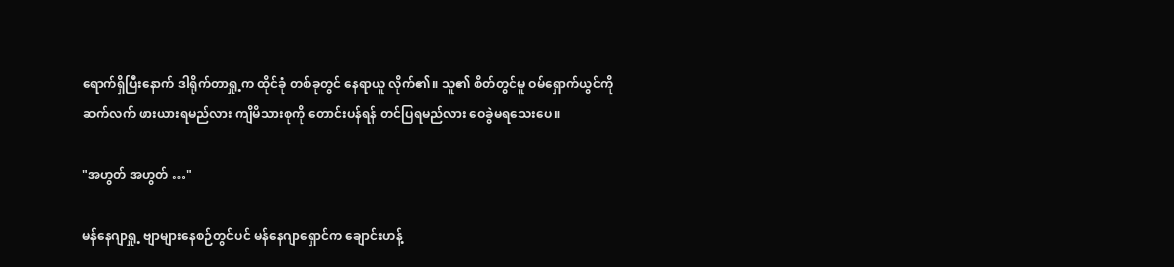ရောက်ရှိပြီးနောက် ဒါရိုက်တာရှု့က ထိုင်ခုံ တစ်ခုတွင် နေရာယူ လိုက်၏။ သူ၏ စိတ်တွင်မူ ဝမ်ရှောက်ယွင်ကို ဆက်လက် ဖားယားရမည်လား ကျိမိသားစုကို တောင်းပန်ရန် တင်ပြရမည်လား ဝေခွဲမရသေးပေ။

"အဟွတ် အဟွတ် …"

မန်နေဂျာရှု့ ဗျာများနေစဉ်တွင်ပင် မန်နေဂျာရှောင်က ချောင်းဟန့်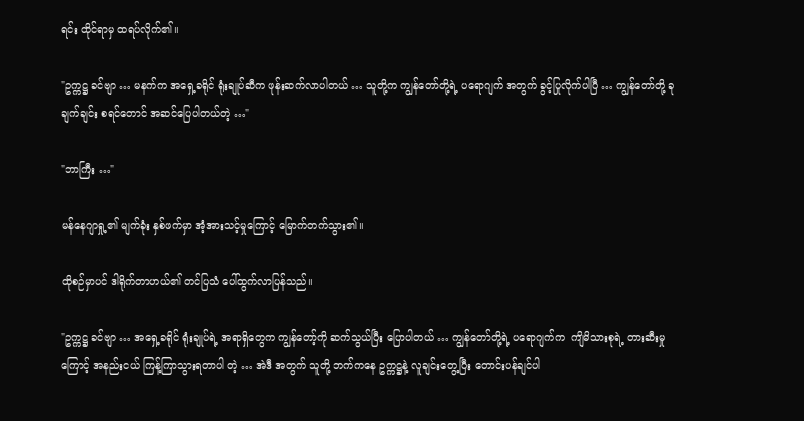ရင်း ထိုင်ရာမှ ထရပ်လိုက်၏။

"ဥက္ကဋ္ဌ ခင်ဗျာ … မနက်က အရှေ့ခရိုင် ရုံးချုပ်ဆီက ဖုန်းဆက်လာပါတယ် … သူတို့က ကျွန်တော်တို့ရဲ့ ပရောဂျက် အတွက် ခွင့်ပြုလိုက်ပါပြီ … ကျွန်တော်တို့ ခုချက်ချင်း စရင်တောင် အဆင်ပြေပါတယ်တဲ့ …"

"ဘာကြီး …"

မန်နေဂျာရှု့၏ မျက်ခုံး နှစ်ဖက်မှာ အံ့အားသင့်မှုကြောင့် မြောက်တက်သွား၏။

ထိုစဉ်မှာပင် ဒါရိုက်တာဟယ်၏ တင်ပြသံ ပေါ်ထွက်လာပြန်သည်။

"ဥက္ကဋ္ဌ ခင်ဗျာ … အရှေ့ခရိုင် ရုံးချုပ်ရဲ့ အရာရှိတွေက ကျွန်တော့်ကို ဆက်သွယ်ပြီး ပြောပါတယ် … ကျွန်တော်တို့ရဲ့ ပရောဂျက်က  ကျိမိသားစုရဲ့ တားဆီးမှုကြောင့် အနည်းငယ် ကြန့်ကြာသွားရတာပါ တဲ့ … အဲဒီ အတွက် သူတို့ ဘက်ကနေ ဥက္ကဋ္ဌနဲ့ လူချင်းတွေ့ပြီး တောင်းပန်ချင်ပါ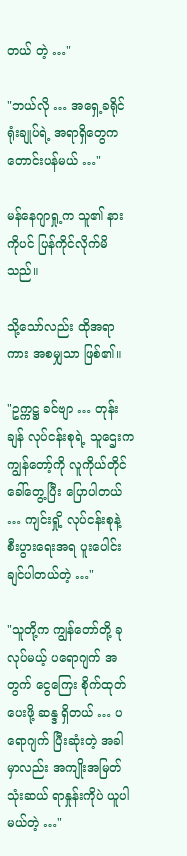တယ် တဲ့ …"

"ဘယ်လို … အရှေ့ခရိုင် ရုံးချုပ်ရဲ့ အရာရှိတွေက တောင်းပန်မယ် …"

မန်နေဂျာရှု့က သူ၏ နားကိုပင် ပြန်ကိုင်လိုက်မိသည်။

သို့သော်လည်း ထိုအရာကား အစမျှသာ ဖြစ်၏။

"ဥက္ကဋ္ဌ ခင်ဗျာ … တုန်းချန် လုပ်ငန်းစုရဲ့ သူဌေးက ကျွန်တော့်ကို လူကိုယ်တိုင် ခေါ်တွေ့ပြီး ပြောပါတယ် … ကျင်းရှို့ လုပ်ငန်းစုနဲ့ စီးပွားရေးအရ ပူးပေါင်းချင်ပါတယ်တဲ့ …"

"သူတို့က ကျွန်တော်တို့ ခုလုပ်မယ့် ပရောဂျက် အတွက် ငွေကြေး စိုက်ထုတ်ပေးဖို့ ဆန္ဒ ရှိတယ် … ပရောဂျက် ပြီးဆုံးတဲ့ အခါမှာလည်း အကျိုးအမြတ် သုံးဆယ် ရာနှုန်းကိုပဲ ယူပါမယ်တဲ့ …"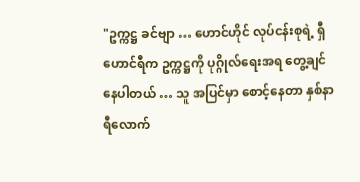"ဥက္ကဋ္ဌ ခင်ဗျာ … ဟောင်ဟိုင် လုပ်ငန်းစုရဲ့ ရှီဟောင်ရီက ဥက္ကဋ္ဌကို ပုဂ္ဂိုလ်ရေးအရ တွေ့ချင်နေပါတယ် … သူ အပြင်မှာ စောင့်နေတာ နှစ်နာရီလောက်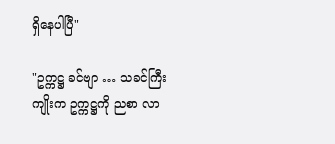ရှိနေပါပြီ"

"ဥက္ကဋ္ဌ ခင်ဗျာ … သခင်ကြီးကျိုးက ဥက္ကဋ္ဌကို ညစာ လာ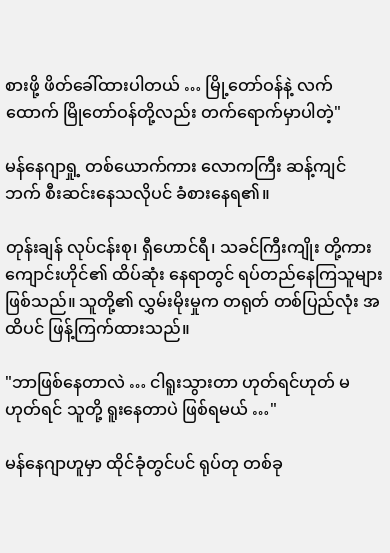စားဖို့ ဖိတ်ခေါ်ထားပါတယ် … မြို့တော်ဝန်နဲ့ လက်ထောက် မြိုတော်ဝန်တို့လည်း တက်ရောက်မှာပါတဲ့"

မန်နေဂျာရှု့ တစ်ယောက်ကား လောကကြီး ဆန့်ကျင်ဘက် စီးဆင်းနေသလိုပင် ခံစားနေရ၏။

တုန်းချန် လုပ်ငန်းစု၊ ရှီဟောင်ရီ၊ သခင်ကြီးကျိုး တို့ကား ကျောင်းဟိုင်၏ ထိပ်ဆုံး နေရာတွင် ရပ်တည်နေကြသူများ ဖြစ်သည်။ သူတို့၏ လွှမ်းမိုးမှုက တရုတ် တစ်ပြည်လုံး အထိပင် ဖြန့်ကြက်ထားသည်။

"ဘာဖြစ်နေတာလဲ … ငါရူးသွားတာ ဟုတ်ရင်ဟုတ် မဟုတ်ရင် သူတို့ ရူးနေတာပဲ ဖြစ်ရမယ် …"

မန်နေဂျာဟူမှာ ထိုင်ခုံတွင်ပင် ရုပ်တု တစ်ခု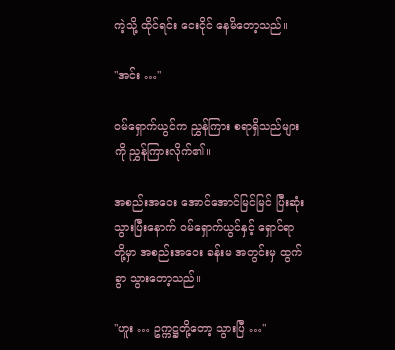ကဲ့သို့ ထိုင်ရင်း ငေးငိုင် နေမိတော့သည်။

"အင်း …"

ဝမ်ရှောက်ယွင်က ညွှန်ကြား စရာရှိသည်များကို ညွှန်ကြားလိုက်၏။

အစည်းအဝေး အောင်အောင်မြင်မြင် ပြီးဆုံးသွားပြီးနောက် ဝမ်ရှောက်ယွင်နှင့် ရှောင်ရာတို့မှာ အစည်းအဝေး ခန်းမ အတွင်းမှ ထွက်ခွာ သွားတော့သည်။

"ဟူး … ဥက္ကဋ္ဌတို့တော့ သွားပြီ …"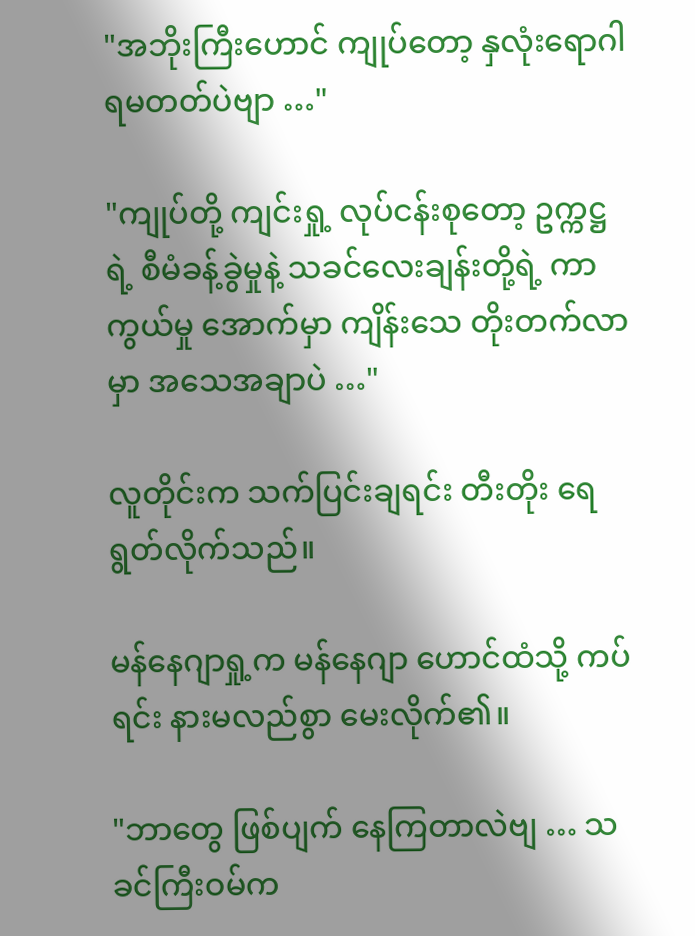"အဘိုးကြီးဟောင် ကျုပ်တော့ နှလုံးရောဂါ ရမတတ်ပဲဗျာ …"

"ကျုပ်တို့ ကျင်းရှု့ လုပ်ငန်းစုတော့ ဥက္ကဋ္ဌရဲ့ စီမံခန့်ခွဲမှုနဲ့ သခင်လေးချန်းတို့ရဲ့ ကာကွယ်မှု အောက်မှာ ကျိန်းသေ တိုးတက်လာမှာ အသေအချာပဲ …"

လူတိုင်းက သက်ပြင်းချရင်း တီးတိုး ရေရွတ်လိုက်သည်။

မန်နေဂျာရှု့က မန်နေဂျာ ဟောင်ထံသို့ ကပ်ရင်း နားမလည်စွာ မေးလိုက်၏။

"ဘာတွေ ဖြစ်ပျက် နေကြတာလဲဗျ … သခင်ကြီးဝမ်က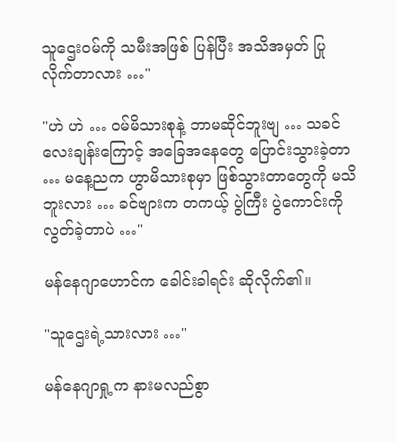သူဌေးဝမ်ကို သမီးအဖြစ် ပြန်ပြီး အသိအမှတ် ပြုလိုက်တာလား …"

"ဟဲ ဟဲ … ဝမ်မိသားစုနဲ့ ဘာမဆိုင်ဘူးဗျ … သခင်လေးချန်းကြောင့် အခြေအနေတွေ ပြောင်းသွားခဲ့တာ … မနေ့ညက ဟွာမိသားစုမှာ ဖြစ်သွားတာတွေကို မသိဘူးလား … ခင်ဗျားက တကယ့် ပွဲကြီး ပွဲကောင်းကို လွတ်ခဲ့တာပဲ …"

မန်နေဂျာဟောင်က ခေါင်းခါရင်း ဆိုလိုက်၏။

"သူဌေးရဲ့သားလား …"

မန်နေဂျာရှု့က နားမလည်စွာ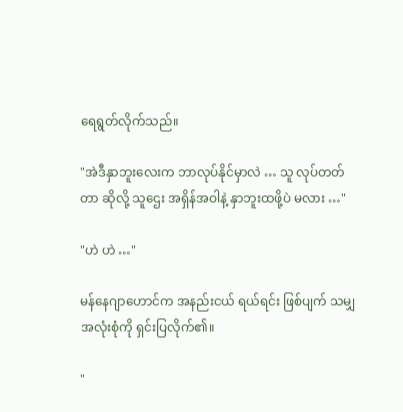ရေရွတ်လိုက်သည်။

"အဲဒီနှာဘူးလေးက ဘာလုပ်နိုင်မှာလဲ … သူ လုပ်တတ်တာ ဆိုလို့ သူဌေး အရှိန်အဝါနဲ့ နှာဘူးထဖို့ပဲ မလား …"

"ဟဲ ဟဲ …"

မန်နေဂျာဟောင်က အနည်းငယ် ရယ်ရင်း ဖြစ်ပျက် သမျှ အလုံးစုံကို ရှင်းပြလိုက်၏။

"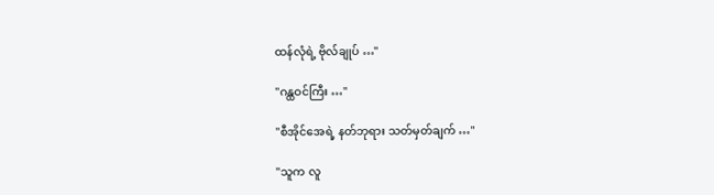ထန်လုံရဲ့ ဗိုလ်ချုပ် …"

"ဂန္ထဝင်ကြီး …"

"စီအိုင်အေရဲ့ နတ်ဘုရား သတ်မှတ်ချက် …"

"သူက လူ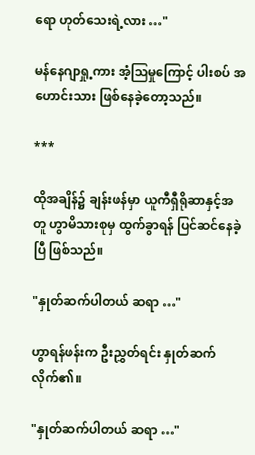ရော ဟုတ်သေးရဲ့လား …"

မန်နေဂျာရှု့ကား အံ့ဩမှုကြောင့် ပါးစပ် အဟောင်းသား ဖြစ်နေခဲ့တော့သည်။

***

ထိုအချိန်၌ ချန်းဖန်မှာ ယူကီရှီရိုဆာနှင့်အတူ ဟွာမိသားစုမှ ထွက်ခွာရန် ပြင်ဆင်နေခဲ့ပြီ ဖြစ်သည်။

"နှုတ်ဆက်ပါတယ် ဆရာ …"

ဟွာရန်ဖန်းက ဦးညွှတ်ရင်း နှုတ်ဆက်လိုက်၏။

"နှုတ်ဆက်ပါတယ် ဆရာ …"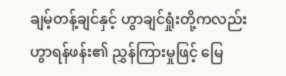ချမ့်တန့်ချင်နှင့် ဟွာချင်ရှုံးတို့ကလည်း ဟွာရန်ဖန်း၏ ညွှန်ကြားမှုဖြင့် မြေ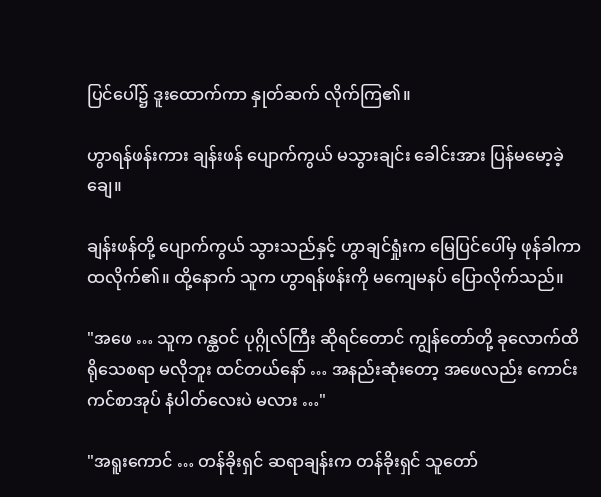ပြင်ပေါ်၌ ဒူးထောက်ကာ နှုတ်ဆက် လိုက်ကြ၏။

ဟွာရန်ဖန်းကား ချန်းဖန် ပျောက်ကွယ် မသွားချင်း ခေါင်းအား ပြန်မမော့ခဲ့ချေ။

ချန်းဖန်တို့ ပျောက်ကွယ် သွားသည်နှင့် ဟွာချင်ရှုံးက မြေပြင်ပေါ်မှ ဖုန်ခါကာ ထလိုက်၏။ ထို့နောက် သူက ဟွာရန်ဖန်းကို မကျေမနပ် ပြောလိုက်သည်။

"အဖေ … သူက ဂန္ထဝင် ပုဂ္ဂိုလ်ကြီး ဆိုရင်တောင် ကျွန်တော်တို့ ခုလောက်ထိ ရိုသေစရာ မလိုဘူး ထင်တယ်နော် … အနည်းဆုံးတော့ အဖေလည်း ကောင်းကင်စာအုပ် နံပါတ်လေးပဲ မလား …"

"အရူးကောင် … တန်ခိုးရှင် ဆရာချန်းက တန်ခိုးရှင် သူတော်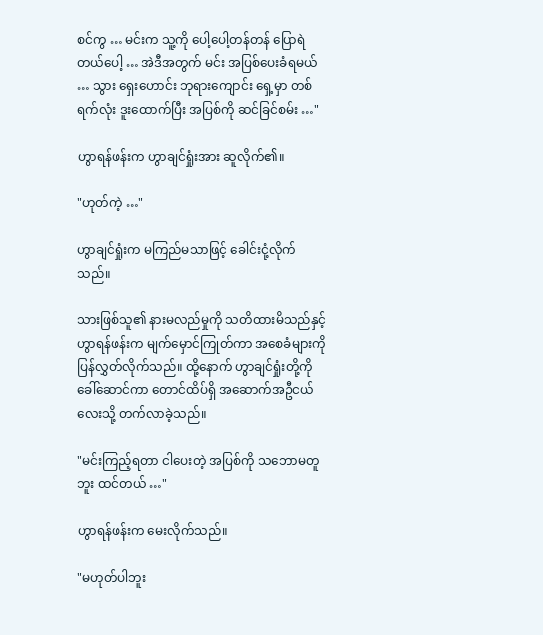စင်ကွ … မင်းက သူ့ကို ပေါ့ပေါ့တန်တန် ပြောရဲတယ်ပေါ့ … အဲဒီအတွက် မင်း အပြစ်ပေးခံရမယ် … သွား ရှေးဟောင်း ဘုရားကျောင်း ရှေ့မှာ တစ်ရက်လုံး ဒူးထောက်ပြီး အပြစ်ကို ဆင်ခြင်စမ်း …"

ဟွာရန်ဖန်းက ဟွာချင်ရှုံးအား ဆူလိုက်၏။

"ဟုတ်ကဲ့ …"

ဟွာချင်ရှုံးက မကြည်မသာဖြင့် ခေါင်းငုံ့လိုက်သည်။

သားဖြစ်သူ၏ နားမလည်မှုကို သတိထားမိသည်နှင့် ဟွာရန်ဖန်းက မျက်မှောင်ကြုတ်ကာ အစေခံများကို ပြန်လွှတ်လိုက်သည်။ ထို့နောက် ဟွာချင်ရှုံးတို့ကို ခေါ်ဆောင်ကာ တောင်ထိပ်ရှိ အဆောက်အဦငယ်လေးသို့ တက်လာခဲ့သည်။

"မင်းကြည့်ရတာ ငါပေးတဲ့ အပြစ်ကို သဘောမတူဘူး ထင်တယ် …"

ဟွာရန်ဖန်းက မေးလိုက်သည်။

"မဟုတ်ပါဘူး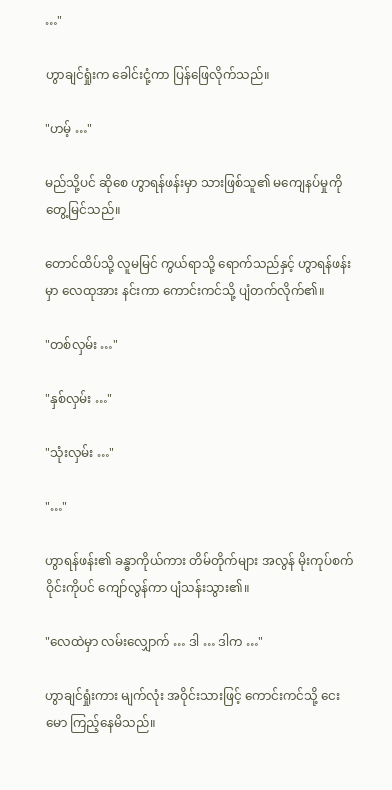…"

ဟွာချင်ရှုံးက ခေါင်းငုံ့ကာ ပြန်ဖြေလိုက်သည်။

"ဟမ့် …"

မည်သို့ပင် ဆိုစေ ဟွာရန်ဖန်းမှာ သားဖြစ်သူ၏ မကျေနပ်မှုကို တွေ့မြင်သည်။

တောင်ထိပ်သို့ လူမမြင် ကွယ်ရာသို့ ရောက်သည်နှင့် ဟွာရန်ဖန်းမှာ လေထုအား နင်းကာ ကောင်းကင်သို့ ပျံတက်လိုက်၏။

"တစ်လှမ်း …"

"နှစ်လှမ်း …"

"သုံးလှမ်း …"

"…"

ဟွာရန်ဖန်း၏ ခန္ဓာကိုယ်ကား တိမ်တိုက်များ အလွန် မိုးကုပ်စက်ဝိုင်းကိုပင် ကျော်လွန်ကာ ပျံသန်းသွား၏။

"လေထဲမှာ လမ်းလျှောက် … ဒါ … ဒါက …"

ဟွာချင်ရှုံးကား မျက်လုံး အဝိုင်းသားဖြင့် ကောင်းကင်သို့ ငေးမော ကြည့်နေမိသည်။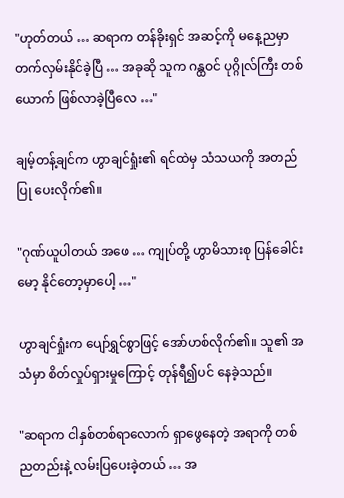"ဟုတ်တယ် … ဆရာက တန်ခိုးရှင် အဆင့်ကို မနေ့ညမှာ တက်လှမ်းနိုင်ခဲ့ပြီ … အခုဆို သူက ဂန္ထဝင် ပုဂ္ဂိုလ်ကြီး တစ်ယောက် ဖြစ်လာခဲ့ပြီလေ …"

ချမ့်တန့်ချင်က ဟွာချင်ရှုံး၏ ရင်ထဲမှ သံသယကို အတည်ပြု ပေးလိုက်၏။

"ဂုဏ်ယူပါတယ် အဖေ … ကျုပ်တို့ ဟွာမိသားစု ပြန်ခေါင်းမော့ နိုင်တော့မှာပေါ့ …"

ဟွာချင်ရှုံးက ပျော်ရွှင်စွာဖြင့် အော်ဟစ်လိုက်၏။ သူ၏ အသံမှာ စိတ်လှုပ်ရှားမှုကြောင့် တုန်ရီ၍ပင် နေခဲ့သည်။

"ဆရာက ငါနှစ်တစ်ရာလောက် ရှာဖွေနေတဲ့ အရာကို တစ်ညတည်းနဲ့ လမ်းပြပေးခဲ့တယ် … အ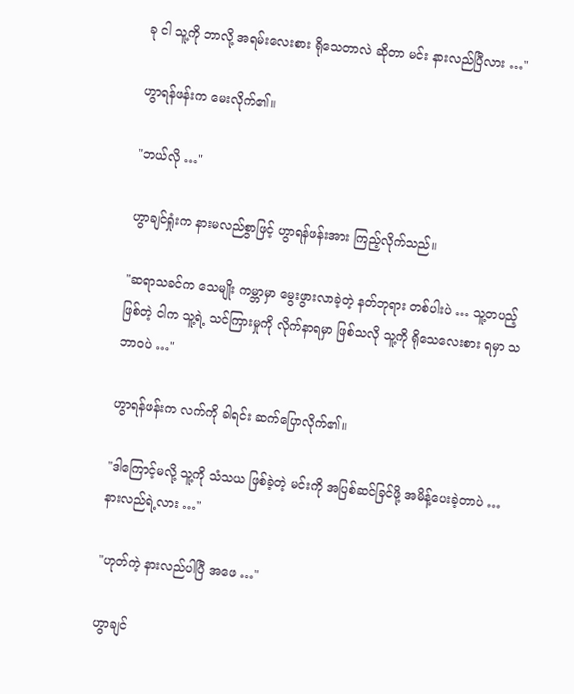ခု ငါ သူ့ကို ဘာလို့ အရမ်းလေးစား ရိုသေတာလဲ ဆိုတာ မင်း နားလည်ပြီလား …"

ဟွာရန်ဖန်းက မေးလိုက်၏။

"ဘယ်လို …"

ဟွာချင်ရှုံးက နားမလည်စွာဖြင့် ဟွာရန်ဖန်းအား ကြည့်လိုက်သည်။

"ဆရာသခင်က သေမျိုး ကမ္ဘာမှာ မွေးဖွားလာခဲ့တဲ့ နတ်ဘုရား တစ်ပါးပဲ … သူ့တပည့် ဖြစ်တဲ့ ငါက သူ့ရဲ့ သင်ကြားမှုကို လိုက်နာရမှာ ဖြစ်သလို သူ့ကို ရိုသေလေးစား ရမှာ သဘာဝပဲ …"

ဟွာရန်ဖန်းက လက်ကို ခါရင်း ဆက်ပြောလိုက်၏။

"ဒါကြောင့်မလို့ သူ့ကို သံသယ ဖြစ်ခဲ့တဲ့ မင်းကို အပြစ်ဆင်ခြင်ဖို့ အမိန့်ပေးခဲ့တာပဲ … နားလည်ရဲ့လား …"

"ဟုတ်ကဲ့ နားလည်ပါပြီ အဖေ …"

ဟွာချင်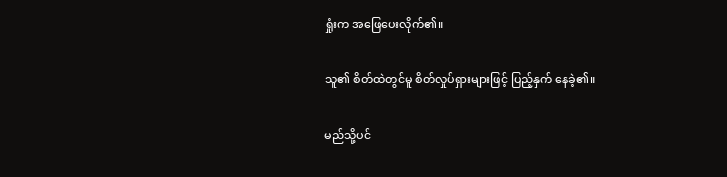ရှုံးက အဖြေပေးလိုက်၏။

သူ၏ စိတ်ထဲတွင်မူ စိတ်လှုပ်ရှားများဖြင့် ပြည့်နှက် နေခဲ့၏။

မည်သို့ပင်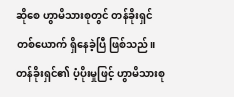ဆိုစေ ဟွာမိသားစုတွင် တန်ခိုးရှင် တစ်ယောက် ရှိနေခဲ့ပြီ ဖြစ်သည်။ တန်ခိုးရှင်၏ ပံ့ပိုးမှုဖြင့် ဟွာမိသားစု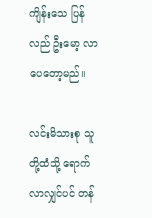ကျိန်းသေ ပြန်လည် ဦးမော့ လာပေတော့မည်။

လင်းမိသားစု သူတို့ထံသို့ ရောက်လာလျှင်ပင် တန်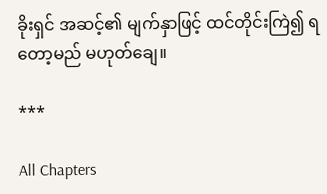ခိုးရှင် အဆင့်၏ မျက်နှာဖြင့် ထင်တိုင်းကြဲ၍ ရတော့မည် မဟုတ်ချေ။

***

All Chapters